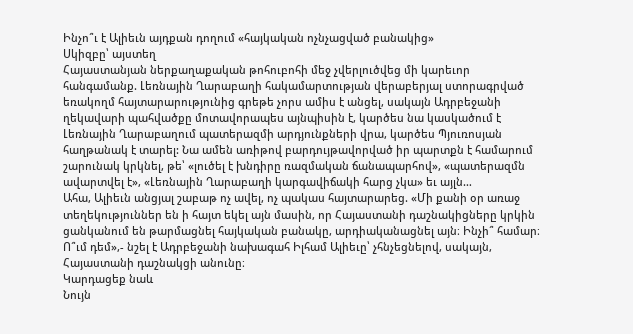Ինչո՞ւ է Ալիեւն այդքան դողում «հայկական ոչնչացված բանակից»
Սկիզբը՝ այստեղ
Հայաստանյան ներքաղաքական թոհուբոհի մեջ չվերլուծվեց մի կարեւոր հանգամանք. Լեռնային Ղարաբաղի հակամարտության վերաբերյալ ստորագրված եռակողմ հայտարարությունից գրեթե չորս ամիս է անցել, սակայն Ադրբեջանի ղեկավարի պահվածքը մոտավորապես այնպիսին է, կարծես նա կասկածում է Լեռնային Ղարաբաղում պատերազմի արդյունքների վրա, կարծես Պյուռոսյան հաղթանակ է տարել: Նա ամեն առիթով բարդույթավորված իր պարտքն է համարում շարունակ կրկնել, թե՝ «լուծել է խնդիրը ռազմական ճանապարհով», «պատերազմն ավարտվել է», «Լեռնային Ղարաբաղի կարգավիճակի հարց չկա» եւ այլն…
Ահա, Ալիեւն անցյալ շաբաթ ոչ ավել, ոչ պակաս հայտարարեց. «Մի քանի օր առաջ տեղեկություններ են ի հայտ եկել այն մասին, որ Հայաստանի դաշնակիցները կրկին ցանկանում են թարմացնել հայկական բանակը, արդիականացնել այն։ Ինչի՞ համար։ Ո՞ւմ դեմ»,- նշել է Ադրբեջանի նախագահ Իլհամ Ալիեւը՝ չհնչեցնելով, սակայն, Հայաստանի դաշնակցի անունը։
Կարդացեք նաև
Նույն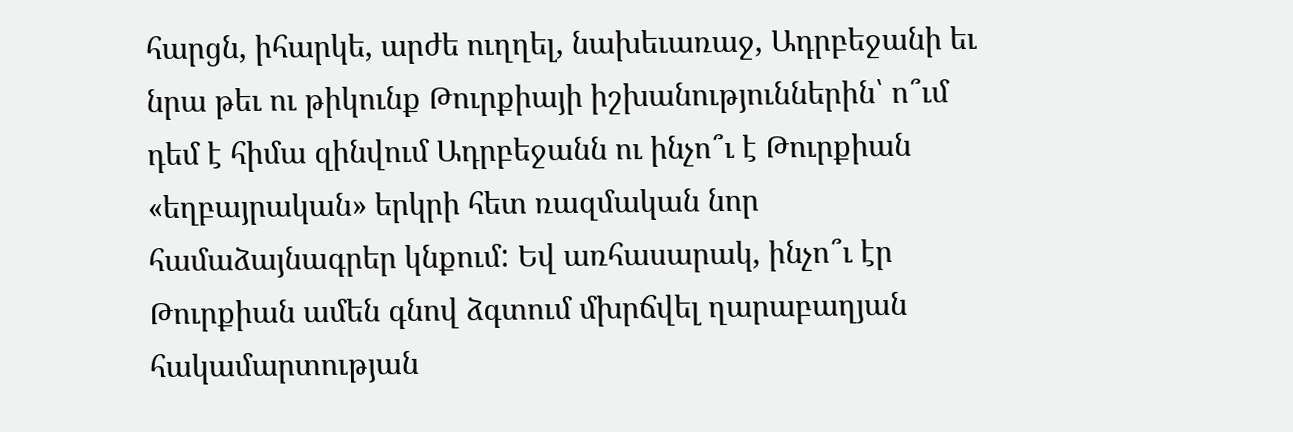հարցն, իհարկե, արժե ուղղել, նախեւառաջ, Ադրբեջանի եւ նրա թեւ ու թիկունք Թուրքիայի իշխանություններին՝ ո՞ւմ դեմ է հիմա զինվում Ադրբեջանն ու ինչո՞ւ է Թուրքիան «եղբայրական» երկրի հետ ռազմական նոր համաձայնագրեր կնքում: Եվ առհասարակ, ինչո՞ւ էր Թուրքիան ամեն գնով ձգտում մխրճվել ղարաբաղյան հակամարտության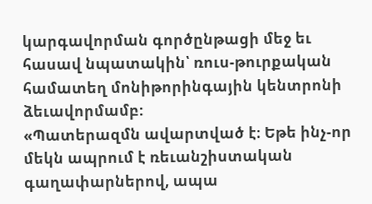կարգավորման գործընթացի մեջ եւ հասավ նպատակին՝ ռուս-թուրքական համատեղ մոնիթորինգային կենտրոնի ձեւավորմամբ:
«Պատերազմն ավարտված է։ Եթե ինչ-որ մեկն ապրում է ռեւանշիստական գաղափարներով, ապա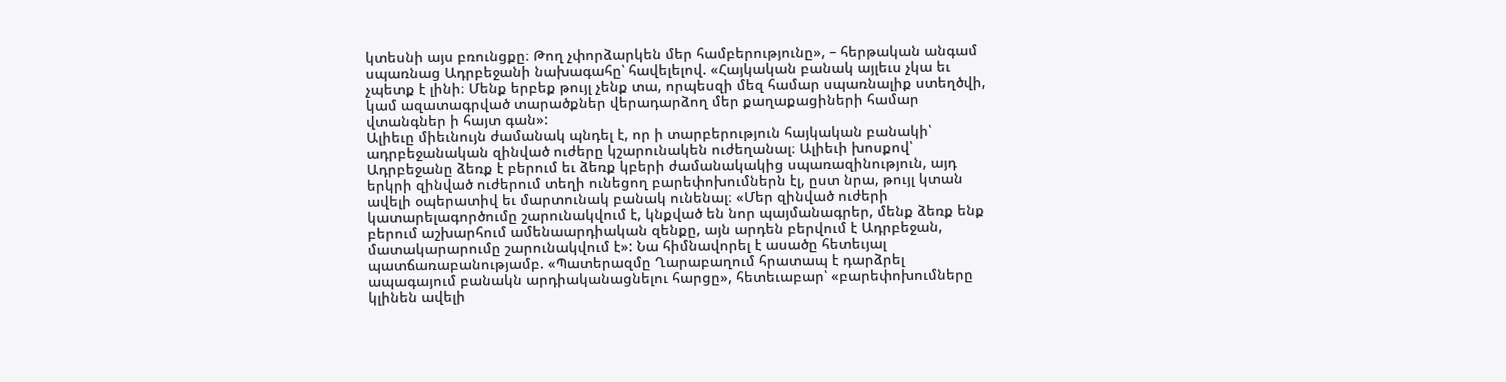կտեսնի այս բռունցքը։ Թող չփորձարկեն մեր համբերությունը», – հերթական անգամ սպառնաց Ադրբեջանի նախագահը՝ հավելելով. «Հայկական բանակ այլեւս չկա եւ չպետք է լինի։ Մենք երբեք թույլ չենք տա, որպեսզի մեզ համար սպառնալիք ստեղծվի, կամ ազատագրված տարածքներ վերադարձող մեր քաղաքացիների համար վտանգներ ի հայտ գան»:
Ալիեւը միեւնույն ժամանակ պնդել է, որ ի տարբերություն հայկական բանակի՝ ադրբեջանական զինված ուժերը կշարունակեն ուժեղանալ։ Ալիեւի խոսքով՝ Ադրբեջանը ձեռք է բերում եւ ձեռք կբերի ժամանակակից սպառազինություն, այդ երկրի զինված ուժերում տեղի ունեցող բարեփոխումներն էլ, ըստ նրա, թույլ կտան ավելի օպերատիվ եւ մարտունակ բանակ ունենալ։ «Մեր զինված ուժերի կատարելագործումը շարունակվում է, կնքված են նոր պայմանագրեր, մենք ձեռք ենք բերում աշխարհում ամենաարդիական զենքը, այն արդեն բերվում է Ադրբեջան, մատակարարումը շարունակվում է»: Նա հիմնավորել է ասածը հետեւյալ պատճառաբանությամբ. «Պատերազմը Ղարաբաղում հրատապ է դարձրել ապագայում բանակն արդիականացնելու հարցը», հետեւաբար՝ «բարեփոխումները կլինեն ավելի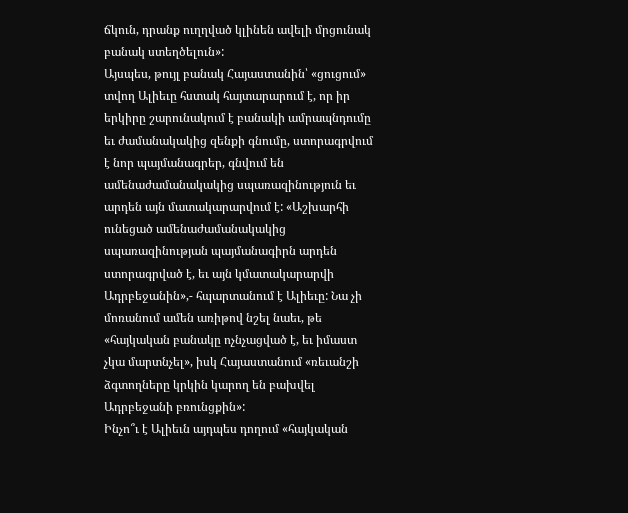ճկուն, դրանք ուղղված կլինեն ավելի մրցունակ բանակ ստեղծելուն»:
Այսպես, թույլ բանակ Հայաստանին՝ «ցուցում» տվող Ալիեւը հստակ հայտարարում է, որ իր երկիրը շարունակում է բանակի ամրապնդումը եւ ժամանակակից զենքի գնումը, ստորագրվում է նոր պայմանագրեր, գնվում են ամենաժամանակակից սպառազինություն եւ արդեն այն մատակարարվում է: «Աշխարհի ունեցած ամենաժամանակակից սպառազինության պայմանագիրն արդեն ստորագրված է, եւ այն կմատակարարվի Ադրբեջանին»,- հպարտանում է Ալիեւը: Նա չի մոռանում ամեն առիթով նշել նաեւ, թե «հայկական բանակը ոչնչացված է, եւ իմաստ չկա մարտնչել», իսկ Հայաստանում «ռեւանշի ձգտողները կրկին կարող են բախվել Ադրբեջանի բռունցքին»:
Ինչո՞ւ է Ալիեւն այդպես դողում «հայկական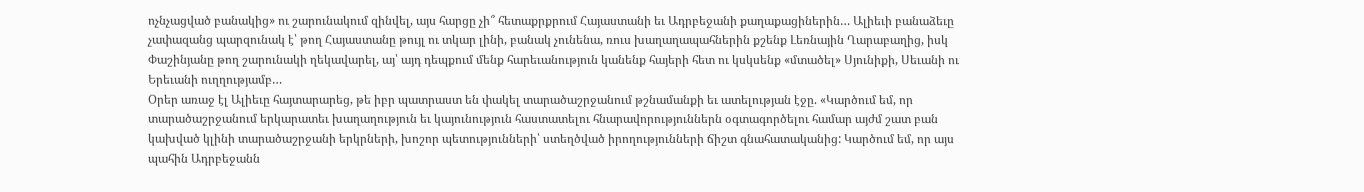ոչնչացված բանակից» ու շարունակում զինվել, այս հարցը չի՞ հետաքրքրում Հայաստանի եւ Ադրբեջանի քաղաքացիներին… Ալիեւի բանաձեւը չափազանց պարզունակ է՝ թող Հայաստանը թույլ ու տկար լինի, բանակ չունենա, ռուս խաղաղապահներին քշենք Լեռնային Ղարաբաղից, իսկ Փաշինյանը թող շարունակի ղեկավարել, այ՝ այդ դեպքում մենք հարեւանություն կանենք հայերի հետ ու կսկսենք «մտածել» Սյունիքի, Սեւանի ու Երեւանի ուղղությամբ…
Օրեր առաջ էլ Ալիեւը հայտարարեց, թե իբր պատրաստ են փակել տարածաշրջանում թշնամանքի եւ ատելության էջը. «Կարծում եմ, որ տարածաշրջանում երկարատեւ խաղաղություն եւ կայունություն հաստատելու հնարավորություններն օգտագործելու համար այժմ շատ բան կախված կլինի տարածաշրջանի երկրների, խոշոր պետությունների՝ ստեղծված իրողությունների ճիշտ գնահատականից: Կարծում եմ, որ այս պահին Ադրբեջանն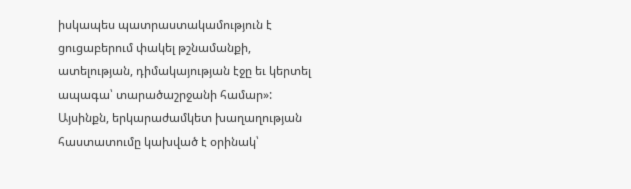իսկապես պատրաստակամություն է ցուցաբերում փակել թշնամանքի, ատելության, դիմակայության էջը եւ կերտել ապագա՝ տարածաշրջանի համար»:
Այսինքն, երկարաժամկետ խաղաղության հաստատումը կախված է օրինակ՝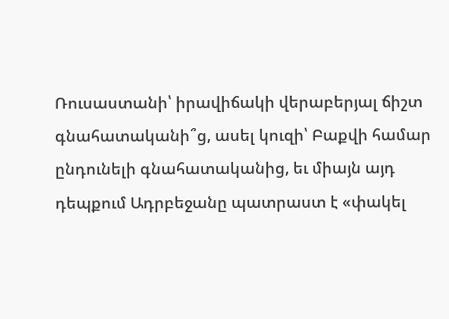Ռուսաստանի՝ իրավիճակի վերաբերյալ ճիշտ գնահատականի՞ց, ասել կուզի՝ Բաքվի համար ընդունելի գնահատականից, եւ միայն այդ դեպքում Ադրբեջանը պատրաստ է «փակել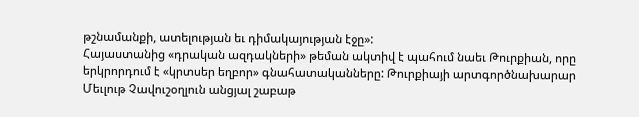թշնամանքի, ատելության եւ դիմակայության էջը»:
Հայաստանից «դրական ազդակների» թեման ակտիվ է պահում նաեւ Թուրքիան, որը երկրորդում է «կրտսեր եղբոր» գնահատականները: Թուրքիայի արտգործնախարար Մեւլութ Չավուշօղլուն անցյալ շաբաթ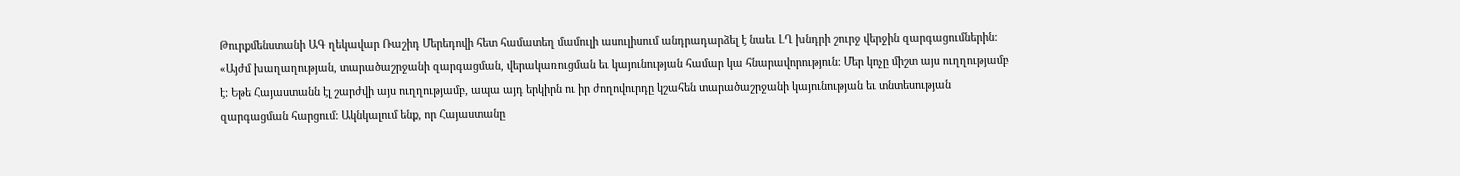Թուրքմենստանի ԱԳ ղեկավար Ռաշիդ Մերեդովի հետ համատեղ մամուլի ասուլիսում անդրադարձել է նաեւ ԼՂ խնդրի շուրջ վերջին զարգացումներին: «Այժմ խաղաղության, տարածաշրջանի զարգացման, վերակառուցման եւ կայունության համար կա հնարավորություն: Մեր կոչը միշտ այս ուղղությամբ է: Եթե Հայաստանն էլ շարժվի այս ուղղությամբ, ապա այդ երկիրն ու իր ժողովուրդը կշահեն տարածաշրջանի կայունության եւ տնտեսության զարգացման հարցում: Ակնկալում ենք, որ Հայաստանը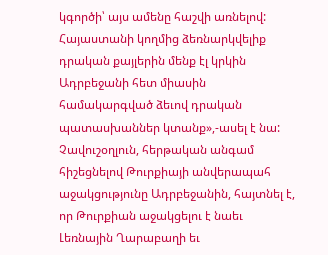կգործի՝ այս ամենը հաշվի առնելով: Հայաստանի կողմից ձեռնարկվելիք դրական քայլերին մենք էլ կրկին Ադրբեջանի հետ միասին համակարգված ձեւով դրական պատասխաններ կտանք»,-ասել է նա:
Չավուշօղլուն, հերթական անգամ հիշեցնելով Թուրքիայի անվերապահ աջակցությունը Ադրբեջանին, հայտնել է, որ Թուրքիան աջակցելու է նաեւ Լեռնային Ղարաբաղի եւ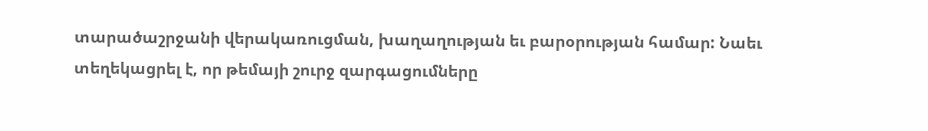տարածաշրջանի վերակառուցման, խաղաղության եւ բարօրության համար: Նաեւ տեղեկացրել է, որ թեմայի շուրջ զարգացումները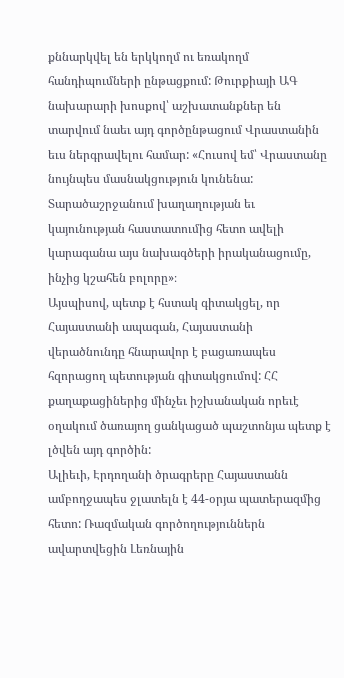քննարկվել են երկկողմ ու եռակողմ հանդիպումների ընթացքում: Թուրքիայի ԱԳ նախարարի խոսքով՝ աշխատանքներ են տարվում նաեւ այդ գործընթացում Վրաստանին եւս ներգրավելու համար: «Հուսով եմ՝ Վրաստանը նույնպես մասնակցություն կունենա: Տարածաշրջանում խաղաղության եւ կայունության հաստատումից հետո ավելի կարագանա այս նախագծերի իրականացումը, ինչից կշահեն բոլորը»։
Այսպիսով, պետք է հստակ գիտակցել, որ Հայաստանի ապագան, Հայաստանի վերածնունդը հնարավոր է բացառապես հզորացող պետության գիտակցումով: ՀՀ քաղաքացիներից մինչեւ իշխանական որեւէ օղակում ծառայող ցանկացած պաշտոնյա պետք է լծվեն այդ գործին:
Ալիեւի, Էրդողանի ծրագրերը Հայաստանն ամբողջապես ջլատելն է 44-օրյա պատերազմից հետո: Ռազմական գործողություններն ավարտվեցին Լեռնային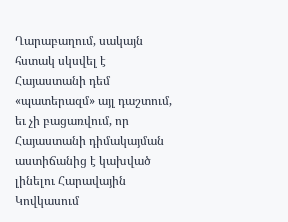Ղարաբաղում, սակայն հստակ սկսվել է Հայաստանի դեմ «պատերազմ» այլ դաշտում, եւ չի բացառվում, որ Հայաստանի դիմակայման աստիճանից է կախված լինելու Հարավային Կովկասում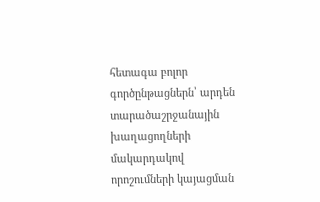հետագա բոլոր գործընթացներն՝ արդեն տարածաշրջանային խաղացողների մակարդակով որոշումների կայացման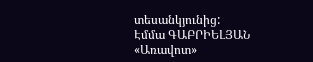տեսանկյունից:
Էմմա ԳԱԲՐԻԵԼՅԱՆ
«Առավոտ»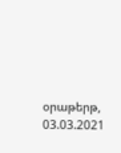օրաթերթ, 03.03.2021